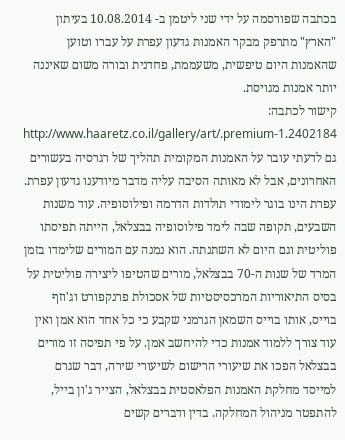בכתבה שפורסמה על ידי שני ליטמן ב- 10.08.2014 בעיתון "הארץ" מתרפק מבקר האמנות גדעון עפרת על עברו וטוען שהאמנות היום טיפשית, משעממת, פחדנית ובורה משום שאיננה יותר אמנות מגויסת.
קישור לכתבה: http://www.haaretz.co.il/gallery/art/.premium-1.2402184 גם לדעתי עובר על האמנות המקומית תהליך של רגרסיה בעשורים האחרונים, אבל לא מאותה הסיבה עליה מדבר מיודענו גדעון עפרת.
עפרת הינו בוגר לימודי תולדות הדרמה ופילוסופיה. עוד משנות השבעים, תקופה שבה לימד פילוסופיה בבצלאל, הייתה תפיסתו פוליטית וגם היום לא השתנתה. הוא נמנה עם המורים שלימדו בזמן המרד של שנות ה-70 בבצלאל, מורים שהטיפו ליצירה פוליטית על בסיס התיאוריות המרכסיסטיות של אסכולת פרנקפורט וג'וזף בוייס, אותו בוייס השמאן הגרמני שקבע כי כל אחד הוא אמן ואין עוד צורך ללמוד אמנות כדי להיחשב אמן. על פי תפיסה זו מורים בבצלאל הפכו את שיעורי הרישום לשיעורי שירה, דבר שגרם למייסד מחלקת האמנות הפלאסטית בבצלאל, הצייר ג'ון בייל, להתפטר מניהול המחלקה. בדין ודברים קשים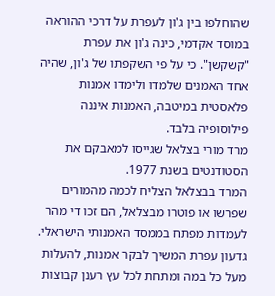שהוחלפו בין ג'ון לעפרת על דרכי ההוראה במוסד אקדמי, כינה ג'ון את עפרת "קשקשן". כי על פי השקפתו של ג'ון, שהיה אחד האמנים שלמדו ולימדו אמנות פלאסטית במיטבה, האמנות איננה פילוסופיה בלבד.
מרד מורי בצלאל שגייסו למאבקם את הסטודנטים בשנת 1977.
המרד בבצלאל הצליח לכמה מהמורים שפרשו או פוטרו מבצלאל, הם זכו די מהר לעמדות מפתח בממסד האמנותי הישראלי. גדעון עפרת המשיך לבקר אמנות, להעלות מעל כל במה ומתחת לכל עץ רענן קבוצות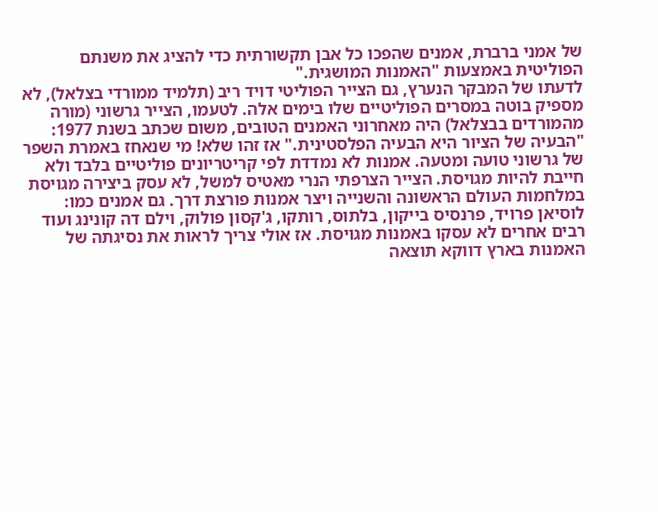של אמני ברברת, אמנים שהפכו כל אבן תקשורתית כדי להציג את משנתם הפוליטית באמצעות "האמנות המושגית."
לדעתו של המבקר הנערץ, גם הצייר הפוליטי דויד ריב (תלמיד ממורדי בצלאל), לא מספיק בוטה במסרים הפוליטיים שלו בימים אלה. לטעמו, הצייר גרשוני (מורה מהמורדים בבצלאל) היה מאחרוני האמנים הטובים, משום שכתב בשנת 1977: "הבעיה של הציור היא הבעיה הפלסטינית." אז זהו שלא! מי שנאחז באמרת השפר של גרשוני טועה ומטעה. אמנות לא נמדדת לפי קריטריונים פוליטיים בלבד ולא חייבת להיות מגויסת. הצייר הצרפתי הנרי מאטיס למשל, לא עסק ביצירה מגויסת במלחמות העולם הראשונה והשנייה ויצר אמנות פורצת דרך. גם אמנים כמו: לוסיאן פרויד, פרנסיס בייקון, בלתוס, רותקו, ג'קסון פולוק, וילם דה קונינג ועוד רבים אחרים לא עסקו באמנות מגויסת. אז אולי צריך לראות את נסיגתה של האמנות בארץ דווקא תוצאה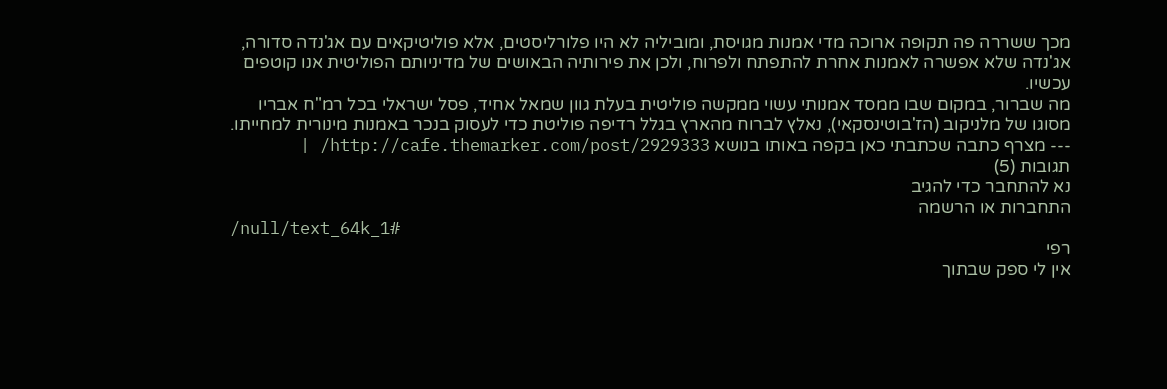מכך ששררה פה תקופה ארוכה מדי אמנות מגויסת, ומוביליה לא היו פלורליסטים, אלא פוליטיקאים עם אג'נדה סדורה, אג'נדה שלא אפשרה לאמנות אחרת להתפתח ולפרוח, ולכן את פירותיה הבאושים של מדיניותם הפוליטית אנו קוטפים עכשיו.
מה שברור, במקום שבו ממסד אמנותי עשוי ממקשה פוליטית בעלת גוון שמאל אחיד, פסל ישראלי בכל רמ"ח אבריו מסוגו של מלניקוב (הז'בוטינסקאי), נאלץ לברוח מהארץ בגלל רדיפה פוליטת כדי לעסוק בנכר באמנות מינורית למחייתו.
--- מצרף כתבה שכתבתי כאן בקפה באותו בנושא http://cafe.themarker.com/post/2929333/ |
תגובות (5)
נא להתחבר כדי להגיב
התחברות או הרשמה
/null/text_64k_1#
רפי
אין לי ספק שבתוך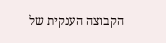הקבוצה הענקית של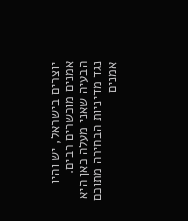יוצרים בישראל, יש והיו
אמנים מוכשרים רבים.
הבעיה שאני מעלה כאן היא נגד מדיניות הבחירה מתוכם אמנים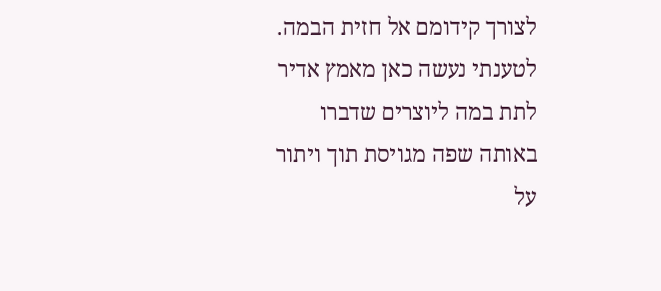לצורך קידומם אל חזית הבמה. לטענתי נעשה כאן מאמץ אדיר
לתת במה ליוצרים שדברו באותה שפה מגויסת תוך ויתור על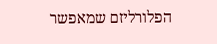הפלורליזם שמאפשר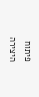פיתוח היצירה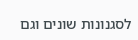לסגנונות שונים וגם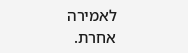לאמירה
אחרת.